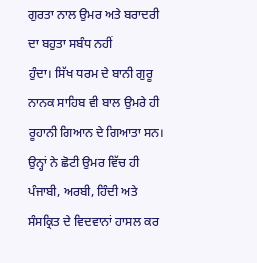ਗੁਰਤਾ ਨਾਲ ਉਮਰ ਅਤੇ ਬਰਾਦਰੀ ਦਾ ਬਹੁਤਾ ਸਬੰਧ ਨਹੀਂ
ਹੁੰਦਾ। ਸਿੱਖ ਧਰਮ ਦੇ ਬਾਨੀ ਗੁਰੂ ਨਾਨਕ ਸਾਹਿਬ ਵੀ ਬਾਲ ਉਮਰੇ ਹੀ ਰੂਹਾਨੀ ਗਿਆਨ ਦੇ ਗਿਆਤਾ ਸਨ।
ਉਨ੍ਹਾਂ ਨੇ ਛੋਟੀ ਉਮਰ ਵਿੱਚ ਹੀ ਪੰਜਾਬੀ, ਅਰਬੀ, ਹਿੰਦੀ ਅਤੇ ਸੰਸਕ੍ਰਿਤ ਦੇ ਵਿਦਵਾਨਾਂ ਹਾਸਲ ਕਰ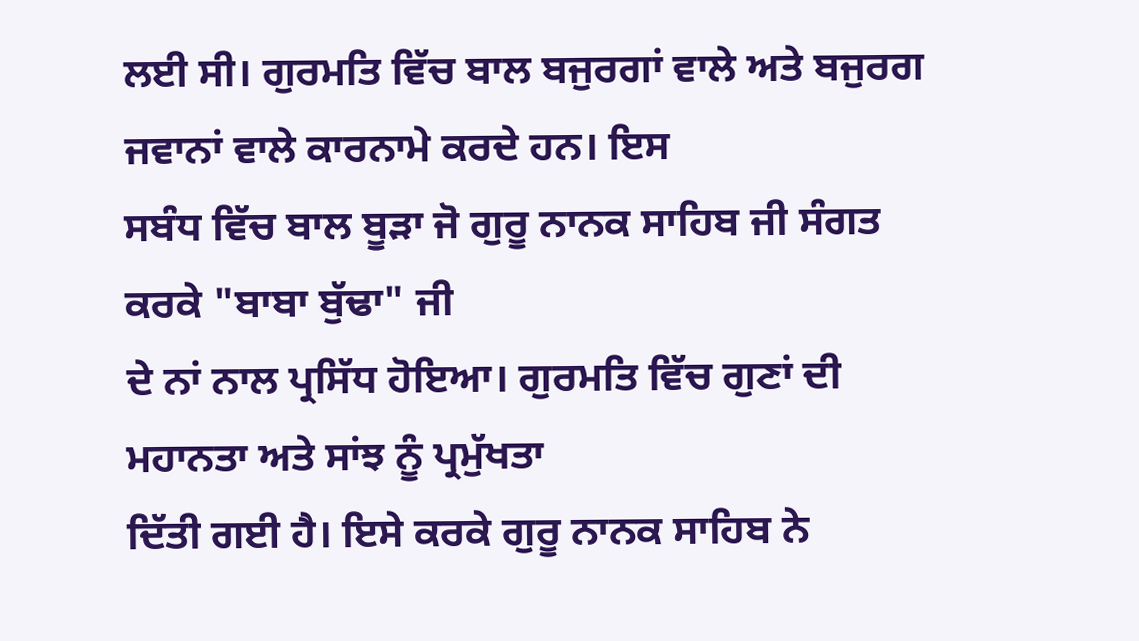ਲਈ ਸੀ। ਗੁਰਮਤਿ ਵਿੱਚ ਬਾਲ ਬਜੁਰਗਾਂ ਵਾਲੇ ਅਤੇ ਬਜੁਰਗ ਜਵਾਨਾਂ ਵਾਲੇ ਕਾਰਨਾਮੇ ਕਰਦੇ ਹਨ। ਇਸ
ਸਬੰਧ ਵਿੱਚ ਬਾਲ ਬੂੜਾ ਜੋ ਗੁਰੂ ਨਾਨਕ ਸਾਹਿਬ ਜੀ ਸੰਗਤ ਕਰਕੇ "ਬਾਬਾ ਬੁੱਢਾ" ਜੀ
ਦੇ ਨਾਂ ਨਾਲ ਪ੍ਰਸਿੱਧ ਹੋਇਆ। ਗੁਰਮਤਿ ਵਿੱਚ ਗੁਣਾਂ ਦੀ ਮਹਾਨਤਾ ਅਤੇ ਸਾਂਝ ਨੂੰ ਪ੍ਰਮੁੱਖਤਾ
ਦਿੱਤੀ ਗਈ ਹੈ। ਇਸੇ ਕਰਕੇ ਗੁਰੂ ਨਾਨਕ ਸਾਹਿਬ ਨੇ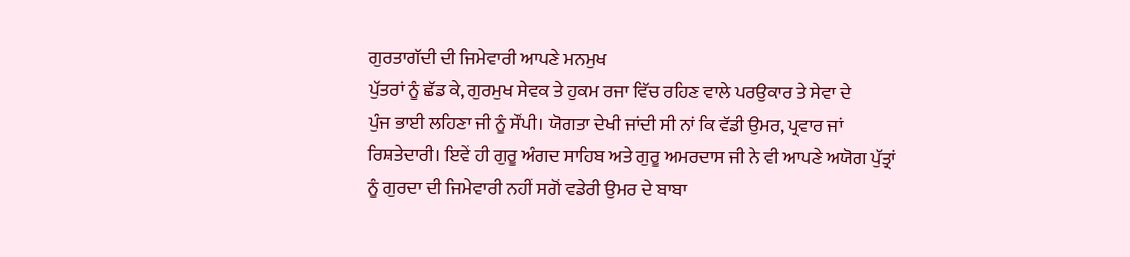ਗੁਰਤਾਗੱਦੀ ਦੀ ਜਿਮੇਵਾਰੀ ਆਪਣੇ ਮਨਮੁਖ
ਪੁੱਤਰਾਂ ਨੂੰ ਛੱਡ ਕੇ, ਗੁਰਮੁਖ ਸੇਵਕ ਤੇ ਹੁਕਮ ਰਜਾ ਵਿੱਚ ਰਹਿਣ ਵਾਲੇ ਪਰਉਕਾਰ ਤੇ ਸੇਵਾ ਦੇ
ਪੁੰਜ ਭਾਈ ਲਹਿਣਾ ਜੀ ਨੂੰ ਸੌਂਪੀ। ਯੋਗਤਾ ਦੇਖੀ ਜਾਂਦੀ ਸੀ ਨਾਂ ਕਿ ਵੱਡੀ ਉਮਰ, ਪ੍ਰਵਾਰ ਜਾਂ
ਰਿਸ਼ਤੇਦਾਰੀ। ਇਵੇਂ ਹੀ ਗੁਰੂ ਅੰਗਦ ਸਾਹਿਬ ਅਤੇ ਗੁਰੂ ਅਮਰਦਾਸ ਜੀ ਨੇ ਵੀ ਆਪਣੇ ਅਯੋਗ ਪੁੱਤ੍ਰਾਂ
ਨੂੰ ਗੁਰਦਾ ਦੀ ਜਿਮੇਵਾਰੀ ਨਹੀਂ ਸਗੋਂ ਵਡੇਰੀ ਉਮਰ ਦੇ ਬਾਬਾ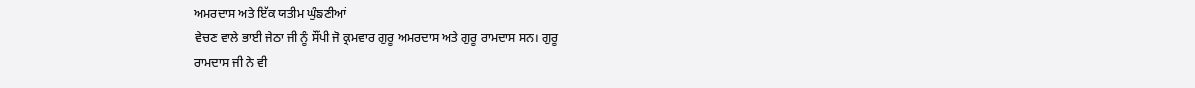ਅਮਰਦਾਸ ਅਤੇ ਇੱਕ ਯਤੀਮ ਘੁੰਙਣੀਆਂ
ਵੇਚਣ ਵਾਲੇ ਭਾਈ ਜੇਠਾ ਜੀ ਨੂੰ ਸੌਂਪੀ ਜੋ ਕ੍ਰਮਵਾਰ ਗੁਰੂ ਅਮਰਦਾਸ ਅਤੇ ਗੁਰੂ ਰਾਮਦਾਸ ਸਨ। ਗੁਰੂ
ਰਾਮਦਾਸ ਜੀ ਨੇ ਵੀ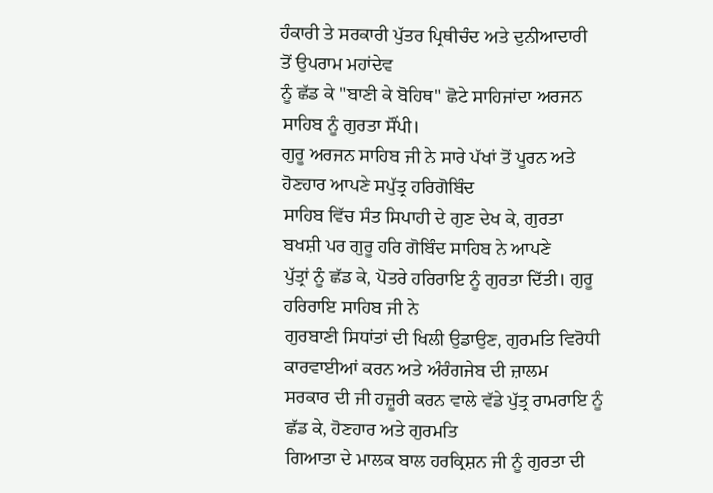ਹੰਕਾਰੀ ਤੇ ਸਰਕਾਰੀ ਪੁੱਤਰ ਪ੍ਰਿਥੀਚੰਦ ਅਤੇ ਦੁਨੀਆਦਾਰੀ ਤੋਂ ਉਪਰਾਮ ਮਹਾਂਦੇਵ
ਨੂੰ ਛੱਡ ਕੇ "ਬਾਣੀ ਕੇ ਬੋਹਿਥ" ਛੋਟੇ ਸਾਹਿਜਾਂਦਾ ਅਰਜਨ ਸਾਹਿਬ ਨੂੰ ਗੁਰਤਾ ਸੌਂਪੀ।
ਗੁਰੂ ਅਰਜਨ ਸਾਹਿਬ ਜੀ ਨੇ ਸਾਰੇ ਪੱਖਾਂ ਤੋਂ ਪੂਰਨ ਅਤੇ ਹੋਣਹਾਰ ਆਪਣੇ ਸਪੁੱਤ੍ਰ ਹਰਿਗੋਬਿੰਦ
ਸਾਹਿਬ ਵਿੱਚ ਸੰਤ ਸਿਪਾਹੀ ਦੇ ਗੁਣ ਦੇਖ ਕੇ, ਗੁਰਤਾ ਬਖਸ਼ੀ ਪਰ ਗੁਰੂ ਹਰਿ ਗੋਬਿੰਦ ਸਾਹਿਬ ਨੇ ਆਪਣੇ
ਪੁੱਤ੍ਰਾਂ ਨੂੰ ਛੱਡ ਕੇ, ਪੋਤਰੇ ਹਰਿਰਾਇ ਨੂੰ ਗੁਰਤਾ ਦਿੱਤੀ। ਗੁਰੂ ਹਰਿਰਾਇ ਸਾਹਿਬ ਜੀ ਨੇ
ਗੁਰਬਾਣੀ ਸਿਧਾਂਤਾਂ ਦੀ ਖਿਲੀ ਉਡਾਉਣ, ਗੁਰਮਤਿ ਵਿਰੋਧੀ ਕਾਰਵਾਈਆਂ ਕਰਨ ਅਤੇ ਅੰਰੰਗਜੇਬ ਦੀ ਜ਼ਾਲਮ
ਸਰਕਾਰ ਦੀ ਜੀ ਹਜ਼ੂਰੀ ਕਰਨ ਵਾਲੇ ਵੱਡੇ ਪੁੱਤ੍ਰ ਰਾਮਰਾਇ ਨੂੰ ਛੱਡ ਕੇ, ਹੋਣਹਾਰ ਅਤੇ ਗੁਰਮਤਿ
ਗਿਆਤਾ ਦੇ ਮਾਲਕ ਬਾਲ ਹਰਕ੍ਰਿਸ਼ਨ ਜੀ ਨੂੰ ਗੁਰਤਾ ਦੀ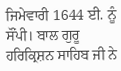ਜਿਮੇਵਾਰੀ 1644 ਈ. ਨੂੰ ਸੌਂਪੀ। ਬਾਲ ਗੁਰੂ
ਹਰਿਕ੍ਰਿਸ਼ਨ ਸਾਹਿਬ ਜੀ ਨੇ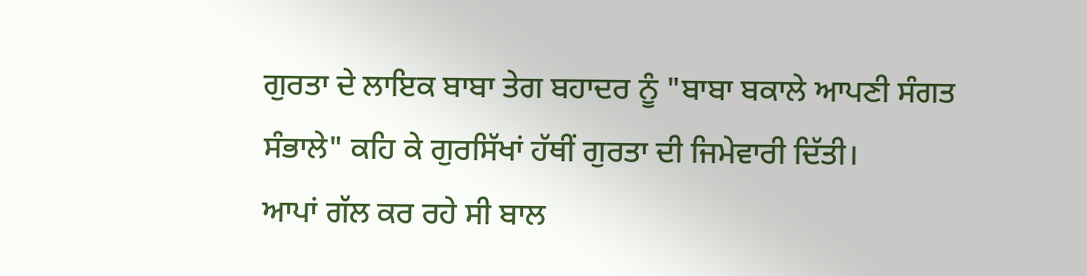ਗੁਰਤਾ ਦੇ ਲਾਇਕ ਬਾਬਾ ਤੇਗ ਬਹਾਦਰ ਨੂੰ "ਬਾਬਾ ਬਕਾਲੇ ਆਪਣੀ ਸੰਗਤ
ਸੰਭਾਲੇ" ਕਹਿ ਕੇ ਗੁਰਸਿੱਖਾਂ ਹੱਥੀਂ ਗੁਰਤਾ ਦੀ ਜਿਮੇਵਾਰੀ ਦਿੱਤੀ।
ਆਪਾਂ ਗੱਲ ਕਰ ਰਹੇ ਸੀ ਬਾਲ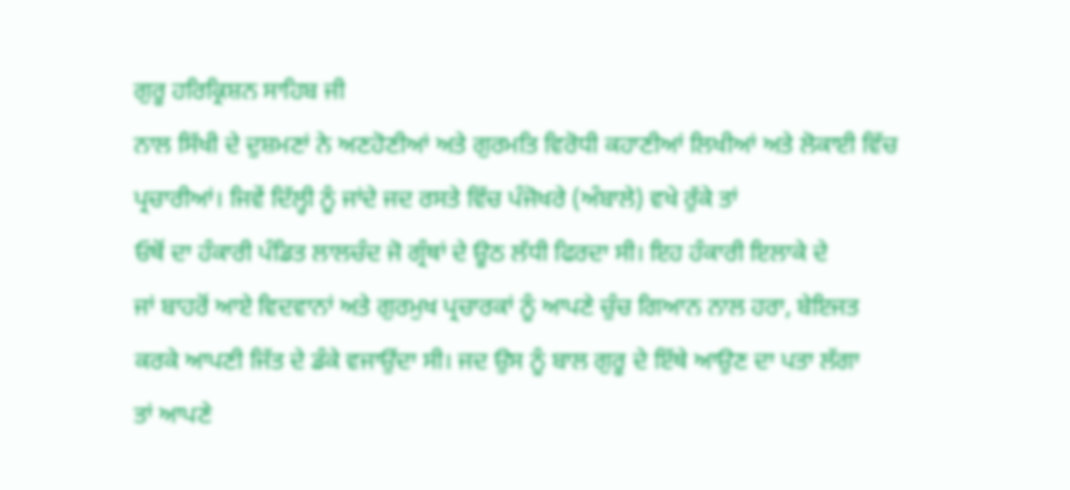ਗੁਰੂ ਹਰਿਕ੍ਰਿਸ਼ਨ ਸਾਹਿਬ ਜੀ
ਨਾਲ ਸਿੱਖੀ ਦੇ ਦੁਸ਼ਮਣਾਂ ਨੇ ਅਣਹੋਣੀਆਂ ਅਤੇ ਗੁਰਮਤਿ ਵਿਰੋਧੀ ਕਹਾਣੀਆਂ ਲਿਖੀਆਂ ਅਤੇ ਲੋਕਾਈ ਵਿੱਚ
ਪ੍ਰਚਾਰੀਆਂ। ਜਿਵੇਂ ਦਿੱਲ੍ਹੀ ਨੂੰ ਜਾਂਦੇ ਜਦ ਰਸਤੇ ਵਿੱਚ ਪੰਜੋਖਰੇ (ਅੰਬਾਲੇ) ਵਖੇ ਰੁੱਕੇ ਤਾਂ
ਓਥੋਂ ਦਾ ਹੰਕਾਰੀ ਪੰਡਿਤ ਲਾਲਚੰਦ ਜੋ ਗ੍ਰੰਥਾਂ ਦੇ ਊਠ ਲੱਧੀ ਫਿਰਦਾ ਸੀ। ਇਹ ਹੰਕਾਰੀ ਇਲਾਕੇ ਦੇ
ਜਾਂ ਬਾਹਰੋਂ ਆਏ ਵਿਦਵਾਨਾਂ ਅਤੇ ਗੁਰਮੁਖ ਪ੍ਰਚਾਰਕਾਂ ਨੂੰ ਆਪਣੇ ਚੁੰਚ ਗਿਆਨ ਨਾਲ ਹਰਾ, ਬੇਇਜਤ
ਕਰਕੇ ਆਪਣੀ ਜਿੱਤ ਦੇ ਡੰਕੇ ਵਜਾਉਂਦਾ ਸੀ। ਜਦ ਉਸ ਨੂੰ ਬਾਲ ਗੁਰੂ ਦੇ ਇੱਥੇ ਆਉਣ ਦਾ ਪਤਾ ਲੱਗਾ
ਤਾਂ ਆਪਣੇ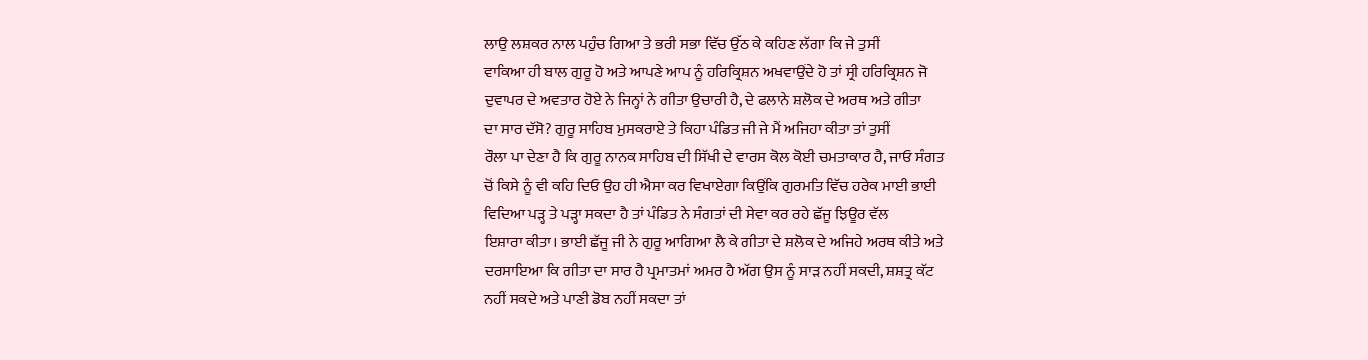ਲਾਉ ਲਸ਼ਕਰ ਨਾਲ ਪਹੁੰਚ ਗਿਆ ਤੇ ਭਰੀ ਸਭਾ ਵਿੱਚ ਉੱਠ ਕੇ ਕਹਿਣ ਲੱਗਾ ਕਿ ਜੇ ਤੁਸੀਂ
ਵਾਕਿਆ ਹੀ ਬਾਲ ਗੁਰੂ ਹੋ ਅਤੇ ਆਪਣੇ ਆਪ ਨੂੰ ਹਰਿਕ੍ਰਿਸ਼ਨ ਅਖਵਾਉਂਦੇ ਹੋ ਤਾਂ ਸ੍ਰੀ ਹਰਿਕ੍ਰਿਸ਼ਨ ਜੋ
ਦੁਵਾਪਰ ਦੇ ਅਵਤਾਰ ਹੋਏ ਨੇ ਜਿਨ੍ਹਾਂ ਨੇ ਗੀਤਾ ਉਚਾਰੀ ਹੈ, ਦੇ ਫਲਾਨੇ ਸ਼ਲੋਕ ਦੇ ਅਰਥ ਅਤੇ ਗੀਤਾ
ਦਾ ਸਾਰ ਦੱਸੋ? ਗੁਰੂ ਸਾਹਿਬ ਮੁਸਕਰਾਏ ਤੇ ਕਿਹਾ ਪੰਡਿਤ ਜੀ ਜੇ ਮੈਂ ਅਜਿਹਾ ਕੀਤਾ ਤਾਂ ਤੁਸੀਂ
ਰੌਲਾ ਪਾ ਦੇਣਾ ਹੈ ਕਿ ਗੁਰੂ ਨਾਨਕ ਸਾਹਿਬ ਦੀ ਸਿੱਖੀ ਦੇ ਵਾਰਸ ਕੋਲ ਕੋਈ ਚਮਤਾਕਾਰ ਹੈ, ਜਾਓ ਸੰਗਤ
ਚੋਂ ਕਿਸੇ ਨੂੰ ਵੀ ਕਹਿ ਦਿਓ ਉਹ ਹੀ ਐਸਾ ਕਰ ਵਿਖਾਏਗਾ ਕਿਉਂਕਿ ਗੁਰਮਤਿ ਵਿੱਚ ਹਰੇਕ ਮਾਈ ਭਾਈ
ਵਿਦਿਆ ਪੜ੍ਹ ਤੇ ਪੜ੍ਹਾ ਸਕਦਾ ਹੈ ਤਾਂ ਪੰਡਿਤ ਨੇ ਸੰਗਤਾਂ ਦੀ ਸੇਵਾ ਕਰ ਰਹੇ ਛੱਜੂ ਝਿਊਰ ਵੱਲ
ਇਸ਼ਾਰਾ ਕੀਤਾ। ਭਾਈ ਛੱਜੂ ਜੀ ਨੇ ਗੁਰੂ ਆਗਿਆ ਲੈ ਕੇ ਗੀਤਾ ਦੇ ਸ਼ਲੋਕ ਦੇ ਅਜਿਹੇ ਅਰਥ ਕੀਤੇ ਅਤੇ
ਦਰਸਾਇਆ ਕਿ ਗੀਤਾ ਦਾ ਸਾਰ ਹੈ ਪ੍ਰਮਾਤਮਾਂ ਅਮਰ ਹੈ ਅੱਗ ਉਸ ਨੂੰ ਸਾੜ ਨਹੀਂ ਸਕਦੀ, ਸ਼ਸ਼ਤ੍ਰ ਕੱਟ
ਨਹੀਂ ਸਕਦੇ ਅਤੇ ਪਾਣੀ ਡੋਬ ਨਹੀਂ ਸਕਦਾ ਤਾਂ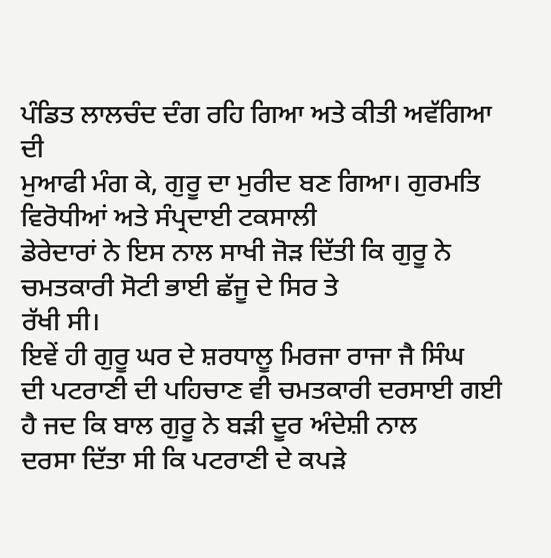ਪੰਡਿਤ ਲਾਲਚੰਦ ਦੰਗ ਰਹਿ ਗਿਆ ਅਤੇ ਕੀਤੀ ਅਵੱਗਿਆ ਦੀ
ਮੁਆਫੀ ਮੰਗ ਕੇ, ਗੁਰੂ ਦਾ ਮੁਰੀਦ ਬਣ ਗਿਆ। ਗੁਰਮਤਿ ਵਿਰੋਧੀਆਂ ਅਤੇ ਸੰਪ੍ਰਦਾਈ ਟਕਸਾਲੀ
ਡੇਰੇਦਾਰਾਂ ਨੇ ਇਸ ਨਾਲ ਸਾਖੀ ਜੋੜ ਦਿੱਤੀ ਕਿ ਗੁਰੂ ਨੇ ਚਮਤਕਾਰੀ ਸੋਟੀ ਭਾਈ ਛੱਜੂ ਦੇ ਸਿਰ ਤੇ
ਰੱਖੀ ਸੀ।
ਇਵੇਂ ਹੀ ਗੁਰੂ ਘਰ ਦੇ ਸ਼ਰਧਾਲੂ ਮਿਰਜਾ ਰਾਜਾ ਜੈ ਸਿੰਘ
ਦੀ ਪਟਰਾਣੀ ਦੀ ਪਹਿਚਾਣ ਵੀ ਚਮਤਕਾਰੀ ਦਰਸਾਈ ਗਈ ਹੈ ਜਦ ਕਿ ਬਾਲ ਗੁਰੂ ਨੇ ਬੜੀ ਦੂਰ ਅੰਦੇਸ਼ੀ ਨਾਲ
ਦਰਸਾ ਦਿੱਤਾ ਸੀ ਕਿ ਪਟਰਾਣੀ ਦੇ ਕਪੜੇ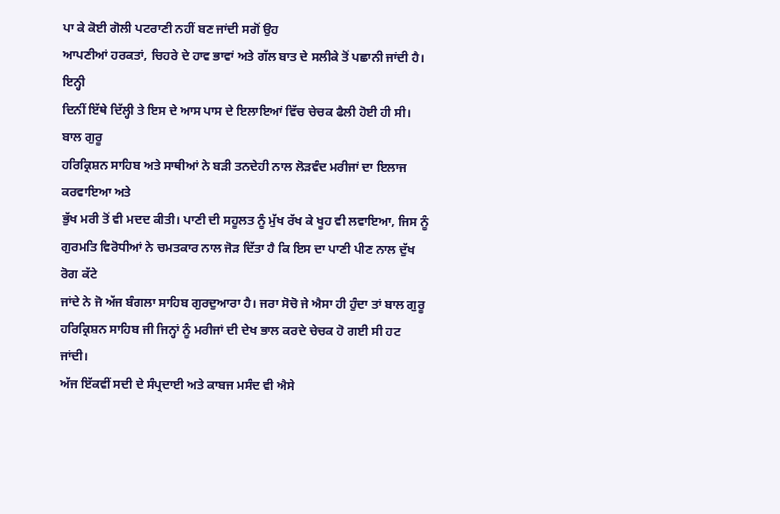ਪਾ ਕੇ ਕੋਈ ਗੋਲੀ ਪਟਰਾਣੀ ਨਹੀਂ ਬਣ ਜਾਂਦੀ ਸਗੋਂ ਉਹ
ਆਪਣੀਆਂ ਹਰਕਤਾਂ, ਚਿਹਰੇ ਦੇ ਹਾਵ ਭਾਵਾਂ ਅਤੇ ਗੱਲ ਬਾਤ ਦੇ ਸਲੀਕੇ ਤੋਂ ਪਛਾਨੀ ਜਾਂਦੀ ਹੈ। ਇਨ੍ਹੀ
ਦਿਨੀਂ ਇੱਥੇ ਦਿੱਲ੍ਹੀ ਤੇ ਇਸ ਦੇ ਆਸ ਪਾਸ ਦੇ ਇਲਾਇਆਂ ਵਿੱਚ ਚੇਚਕ ਫੈਲੀ ਹੋਈ ਹੀ ਸੀ। ਬਾਲ ਗੁਰੂ
ਹਰਿਕ੍ਰਿਸ਼ਨ ਸਾਹਿਬ ਅਤੇ ਸਾਥੀਆਂ ਨੇ ਬੜੀ ਤਨਦੇਹੀ ਨਾਲ ਲੋੜਵੰਦ ਮਰੀਜਾਂ ਦਾ ਇਲਾਜ ਕਰਵਾਇਆ ਅਤੇ
ਭੁੱਖ ਮਰੀ ਤੋਂ ਵੀ ਮਦਦ ਕੀਤੀ। ਪਾਣੀ ਦੀ ਸਹੂਲਤ ਨੂੰ ਮੁੱਖ ਰੱਖ ਕੇ ਖੂਹ ਵੀ ਲਵਾਇਆ, ਜਿਸ ਨੂੰ
ਗੁਰਮਤਿ ਵਿਰੋਧੀਆਂ ਨੇ ਚਮਤਕਾਰ ਨਾਲ ਜੋੜ ਦਿੱਤਾ ਹੈ ਕਿ ਇਸ ਦਾ ਪਾਣੀ ਪੀਣ ਨਾਲ ਦੁੱਖ ਰੋਗ ਕੱਟੇ
ਜਾਂਦੇ ਨੇ ਜੋ ਅੱਜ ਬੰਗਲਾ ਸਾਹਿਬ ਗੁਰਦੁਆਰਾ ਹੈ। ਜਰਾ ਸੋਚੋ ਜੇ ਐਸਾ ਹੀ ਹੁੰਦਾ ਤਾਂ ਬਾਲ ਗੁਰੂ
ਹਰਿਕ੍ਰਿਸ਼ਨ ਸਾਹਿਬ ਜੀ ਜਿਨ੍ਹਾਂ ਨੂੰ ਮਰੀਜਾਂ ਦੀ ਦੇਖ ਭਾਲ ਕਰਦੇ ਚੇਚਕ ਹੋ ਗਈ ਸੀ ਹਟ ਜਾਂਦੀ।
ਅੱਜ ਇੱਕਵੀਂ ਸਦੀ ਦੇ ਸੰਪ੍ਰਦਾਈ ਅਤੇ ਕਾਬਜ ਮਸੰਦ ਵੀ ਐਸੇ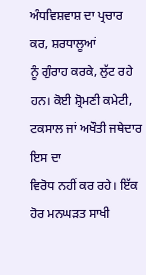ਅੰਧਵਿਸ਼ਵਾਸ਼ ਦਾ ਪ੍ਰਚਾਰ ਕਰ, ਸ਼ਰਧਾਲੂਆਂ
ਨੂੰ ਗੁੰਰਾਹ ਕਰਕੇ, ਲੁੱਟ ਰਹੇ ਹਨ। ਕੋਈ ਸ਼੍ਰੋਮਣੀ ਕਮੇਟੀ, ਟਕਸਾਲ ਜਾਂ ਅਖੌਤੀ ਜਥੇਦਾਰ ਇਸ ਦਾ
ਵਿਰੋਧ ਨਹੀਂ ਕਰ ਰਹੇ। ਇੱਕ ਹੋਰ ਮਨਘੜਤ ਸਾਖੀ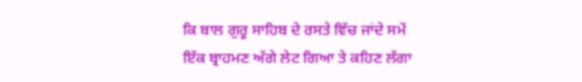ਕਿ ਬਾਲ ਗੁਰੂ ਸਾਹਿਬ ਦੇ ਰਸਤੇ ਵਿੱਚ ਜਾਂਦੇ ਸਮੇਂ
ਇੱਕ ਬ੍ਰਾਹਮਣ ਅੱਗੇ ਲੇਟ ਗਿਆ ਤੇ ਕਹਿਣ ਲੱਗਾ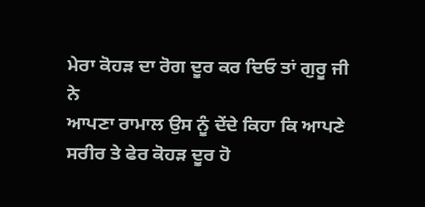ਮੇਰਾ ਕੋਹੜ ਦਾ ਰੋਗ ਦੂਰ ਕਰ ਦਿਓ ਤਾਂ ਗੁਰੂ ਜੀ ਨੇ
ਆਪਣਾ ਰਾਮਾਲ ਉਸ ਨੂੰ ਦੇਂਦੇ ਕਿਹਾ ਕਿ ਆਪਣੇ ਸਰੀਰ ਤੇ ਫੇਰ ਕੋਹੜ ਦੂਰ ਹੋ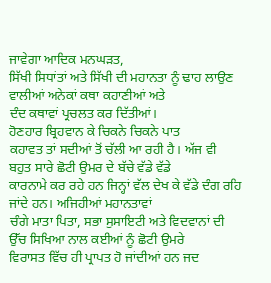ਜਾਵੇਗਾ ਆਦਿਕ ਮਨਘੜਤ,
ਸਿੱਖੀ ਸਿਧਾਂਤਾਂ ਅਤੇ ਸਿੱਖੀ ਦੀ ਮਹਾਨਤਾ ਨੂੰ ਢਾਹ ਲਾਉਣ ਵਾਲੀਆਂ ਅਨੇਕਾਂ ਕਥਾ ਕਹਾਣੀਆਂ ਅਤੇ
ਦੰਦ ਕਥਾਵਾਂ ਪ੍ਰਚਲਤ ਕਰ ਦਿੱਤੀਆਂ।
ਹੋਣਹਾਰ ਬ੍ਰਿਹਵਾਨ ਕੇ ਚਿਕਨੇ ਚਿਕਨੇ ਪਾਤ
ਕਹਾਵਤ ਤਾਂ ਸਦੀਆਂ ਤੋਂ ਚੱਲੀ ਆ ਰਹੀ ਹੈ। ਅੱਜ ਵੀ ਬਹੁਤ ਸਾਰੇ ਛੋਟੀ ਉਮਰ ਦੇ ਬੱਚੇ ਵੱਡੇ ਵੱਡੇ
ਕਾਰਨਾਮੇ ਕਰ ਰਹੇ ਹਨ ਜਿਨ੍ਹਾਂ ਵੱਲ ਦੇਖ ਕੇ ਵੱਡੇ ਦੰਗ ਰਹਿ ਜਾਂਦੇ ਹਨ। ਅਜਿਹੀਆਂ ਮਹਾਨਤਾਵਾਂ
ਚੰਗੇ ਮਾਤਾ ਪਿਤਾ, ਸਭਾ ਸੁਸਾਇਟੀ ਅਤੇ ਵਿਦਵਾਨਾਂ ਦੀ ਉੱਚ ਸਿਖਿਆ ਨਾਲ ਕਈਆਂ ਨੂੰ ਛੋਟੀ ਉਮਰੇ
ਵਿਰਾਸਤ ਵਿੱਚ ਹੀ ਪ੍ਰਾਪਤ ਹੋ ਜਾਂਦੀਆਂ ਹਨ ਜਦ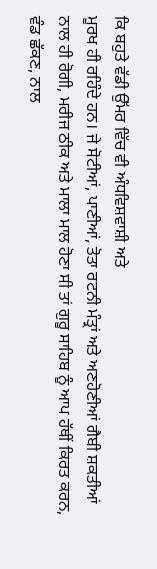ਕਿ ਬਹੁਤੇ ਵੱਡੀ ਉੱਮਰ ਵਿੱਚ ਵੀ ਅੰਧਵਿਸ਼ਵਾਸ਼ੀ ਅਤੇ
ਮੂਰਖ ਹੀ ਰਹਿੰਦੇ ਹਨ। ਜੇ ਸੋਟੀਆਂ, ਪਾਣੀਆਂ, ਤੋਤਾ ਰਟਨੀ ਮੰਤ੍ਰਾਂ ਅਤੇ ਅਣਹੋਣੀਆਂ ਗੈਬੀ ਸ਼ਕਤੀਆਂ
ਨਾਲ ਹੀ ਰੋਗੀ, ਮਰੀਜ ਠੀਕ ਅਤੇ ਮਾਲਾ ਮਾਲ ਹੋਣਾ ਸੀ ਤਾਂ ਗੁਰੂ ਸਾਹਿਬ ਨੂੰ ਆਪ ਹੱਥੀਂ ਕਿਰਤ ਕਰਨ,
ਵੰਡ ਛੱਕਣ, ਨਾਲ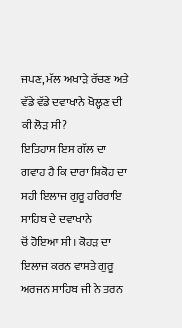ਜਪਣ, ਮੱਲ ਅਖਾੜੇ ਰੱਚਣ ਅਤੇ ਵੱਡੇ ਵੱਡੇ ਦਵਾਖਾਨੇ ਖੋਲ੍ਹਣ ਦੀ ਕੀ ਲੋੜ ਸੀ?
ਇਤਿਹਾਸ ਇਸ ਗੱਲ ਦਾ ਗਵਾਹ ਹੈ ਕਿ ਦਾਰਾ ਸ਼ਿਕੋਹ ਦਾ ਸਹੀ ਇਲਾਜ ਗੁਰੂ ਹਰਿਰਾਇ ਸਾਹਿਬ ਦੇ ਦਵਾਖਾਨੇ
ਚੋਂ ਹੋਇਆ ਸੀ। ਕੋਹੜ ਦਾ ਇਲਾਜ ਕਰਨ ਵਾਸਤੇ ਗੁਰੂ ਅਰਜਨ ਸਾਹਿਬ ਜੀ ਨੇ ਤਰਨ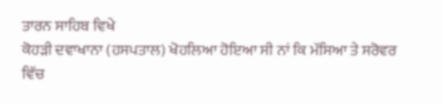ਤਾਰਨ ਸਾਹਿਬ ਵਿਖੇ
ਕੋਹੜੀ ਦਵਾਖਾਨਾ (ਹਸਪਤਾਲ) ਖੋਹਲਿਆ ਹੋਇਆ ਸੀ ਨਾਂ ਕਿ ਮੱਸਿਆ ਤੇ ਸਰੋਵਰ ਵਿੱਚ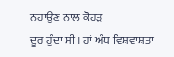ਨਹਾਉਣ ਨਾਲ ਕੋਹੜ
ਦੂਰ ਹੁੰਦਾ ਸੀ। ਹਾਂ ਅੰਧ ਵਿਸ਼ਵਾਸ਼ਤਾ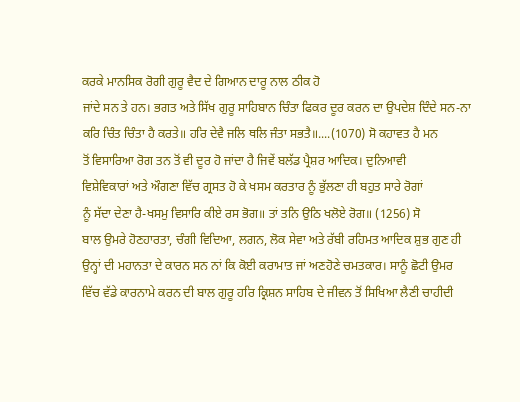ਕਰਕੇ ਮਾਨਸਿਕ ਰੋਗੀ ਗੁਰੂ ਵੈਦ ਦੇ ਗਿਆਨ ਦਾਰੂ ਨਾਲ ਠੀਕ ਹੋ
ਜਾਂਦੇ ਸਨ ਤੇ ਹਨ। ਭਗਤ ਅਤੇ ਸਿੱਖ ਗੁਰੂ ਸਾਹਿਬਾਨ ਚਿੰਤਾ ਫਿਕਰ ਦੂਰ ਕਰਨ ਦਾ ਉਪਦੇਸ਼ ਦਿੰਦੇ ਸਨ-ਨਾ
ਕਰਿ ਚਿੰਤ ਚਿੰਤਾ ਹੈ ਕਰਤੇ॥ ਹਰਿ ਦੇਵੈ ਜਲਿ ਥਲਿ ਜੰਤਾ ਸਭਤੈ॥....(1070) ਸੋ ਕਹਾਵਤ ਹੈ ਮਨ
ਤੋਂ ਵਿਸਾਰਿਆ ਰੋਗ ਤਨ ਤੋਂ ਵੀ ਦੂਰ ਹੋ ਜਾਂਦਾ ਹੈ ਜਿਵੇਂ ਬਲੱਡ ਪ੍ਰੈਸ਼ਰ ਆਦਿਕ। ਦੁਨਿਆਵੀ
ਵਿਸ਼ੇਵਿਕਾਰਾਂ ਅਤੇ ਔਗਣਾ ਵਿੱਚ ਗ੍ਰਸਤ ਹੋ ਕੇ ਖਸਮ ਕਰਤਾਰ ਨੂੰ ਭੁੱਲਣਾ ਹੀ ਬਹੁਤ ਸਾਰੇ ਰੋਗਾਂ
ਨੂੰ ਸੱਦਾ ਦੇਣਾ ਹੈ-ਖਸਮੁ ਵਿਸਾਰਿ ਕੀਏ ਰਸ ਭੋਗ॥ ਤਾਂ ਤਨਿ ਉਠਿ ਖਲੋਏ ਰੋਗ॥ (1256) ਸੋ
ਬਾਲ ਉਮਰੇ ਹੋਣਹਾਰਤਾ, ਚੰਗੀ ਵਿਦਿਆ, ਲਗਨ, ਲੋਕ ਸੇਵਾ ਅਤੇ ਰੱਬੀ ਰਹਿਮਤ ਆਦਿਕ ਸ਼ੁਭ ਗੁਣ ਹੀ
ਉਨ੍ਹਾਂ ਦੀ ਮਹਾਨਤਾ ਦੇ ਕਾਰਨ ਸਨ ਨਾਂ ਕਿ ਕੋਈ ਕਰਾਮਾਤ ਜਾਂ ਅਣਹੋਣੇ ਚਮਤਕਾਰ। ਸਾਨੂੰ ਛੋਟੀ ਉਮਰ
ਵਿੱਚ ਵੱਡੇ ਕਾਰਨਾਮੇ ਕਰਨ ਦੀ ਬਾਲ ਗੁਰੂ ਹਰਿ ਕ੍ਰਿਸ਼ਨ ਸਾਹਿਬ ਦੇ ਜੀਵਨ ਤੋਂ ਸਿਖਿਆ ਲੈਣੀ ਚਾਹੀਦੀ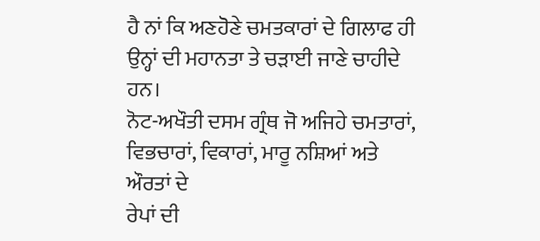ਹੈ ਨਾਂ ਕਿ ਅਣਹੋਣੇ ਚਮਤਕਾਰਾਂ ਦੇ ਗਿਲਾਫ ਹੀ ਉਨ੍ਹਾਂ ਦੀ ਮਹਾਨਤਾ ਤੇ ਚੜਾਈ ਜਾਣੇ ਚਾਹੀਦੇ ਹਨ।
ਨੋਟ-ਅਖੌਤੀ ਦਸਮ ਗ੍ਰੰਥ ਜੋ ਅਜਿਹੇ ਚਮਤਾਰਾਂ, ਵਿਭਚਾਰਾਂ, ਵਿਕਾਰਾਂ, ਮਾਰੂ ਨਸ਼ਿਆਂ ਅਤੇ ਔਰਤਾਂ ਦੇ
ਰੇਪਾਂ ਦੀ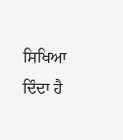ਸਿਖਿਆ ਦਿੰਦਾ ਹੈ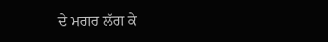ਦੇ ਮਗਰ ਲੱਗ ਕੇ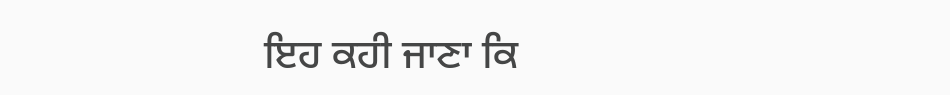ਇਹ ਕਹੀ ਜਾਣਾ ਕਿ